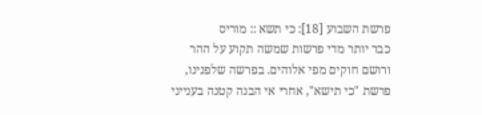פרשת השבוע [18]: כי תשא :: מוריס
כבר יותר מדי פרשות שמשה תקוע על ההר ורושם חוקים מפי אלוהים. בפרשה שלפנינו, פרשת "כי תישא", אחרי אי הבנה קטנה בענייני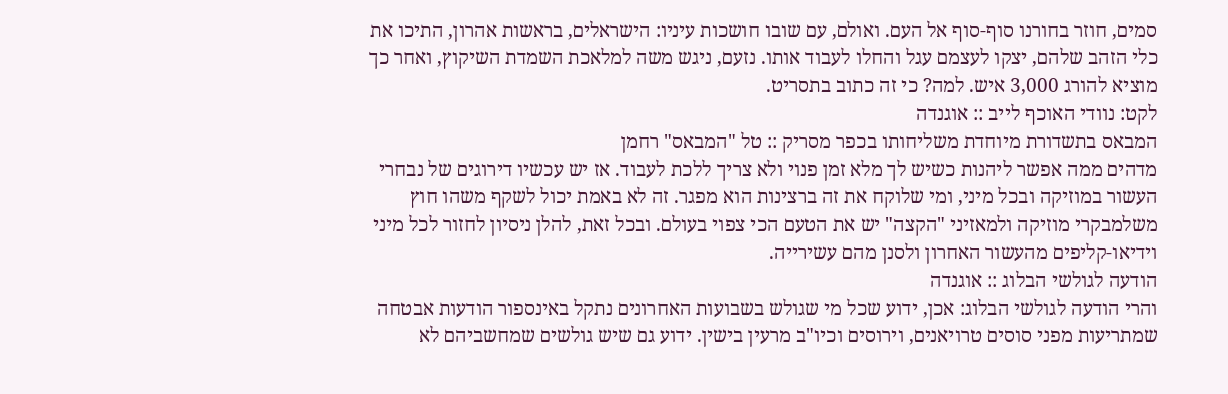סמים, חוזר בחורנו סוף-סוף אל העם. ואולם, עם שובו חושכות עיניו: הישראלים, בראשות אהרון, התיכו את כלי הזהב שלהם, יצקו לעצמם עגל והחלו לעבוד אותו. נזעם, ניגש משה למלאכת השמדת השיקוץ, ואחר כך מוציא להורג 3,000 איש. למה? כי זה כתוב בתסריט.
לקט: נוודי האוכף לייב :: אוגנדה
המבאס בתשדורת מיוחדת משליחותו בכפר מסריק :: טל "המבאס" רחמן
מדהים ממה אפשר ליהנות כשיש לך מלא זמן פנוי ולא צריך ללכת לעבוד. אז יש עכשיו דירוגים של נבחרי העשור במוזיקה ובכל מיני, ומי שלוקח את זה ברצינות הוא מפגר. זה לא באמת יכול לשקף משהו חוץ משלמבקרי מוזיקה ולמאזיני "הקצה" יש את הטעם הכי צפוי בעולם. ובכל זאת, להלן ניסיון לחזור לכל מיני וידיאו-קליפים מהעשור האחרון ולסנן מהם עשירייה.
הודעה לגולשי הבלוג :: אוגנדה
והרי הודעה לגולשי הבלוג: אכן, ידוע שכל מי שגולש בשבועות האחרונים נתקל באינספור הודעות אבטחה שמתריעות מפני סוסים טרויאנים, וירוסים וכיו"ב מרעין בישין. ידוע גם שיש גולשים שמחשביהם לא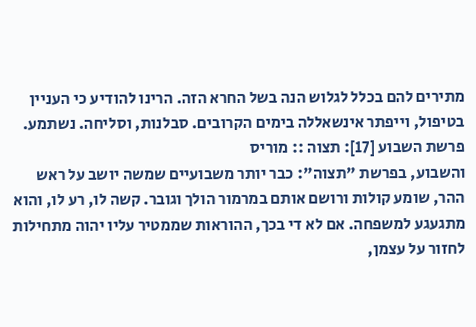מתירים להם בכלל לגלוש הנה בשל החרא הזה. הרינו להודיע כי העניין בטיפול, וייפתר אינשאללה בימים הקרובים. סבלנות, וסליחה. נשתמע.
פרשת השבוע [17]: תצוה :: מוריס
והשבוע, בפרשת "תצוה": כבר יותר משבועיים שמשה יושב על ראש ההר, שומע קולות ורושם אותם במרמור הולך וגובר. קשה לו, רע לו, והוא מתגעגע למשפחה. אם לא די בכך, ההוראות שממטיר עליו יהוה מתחילות לחזור על עצמן,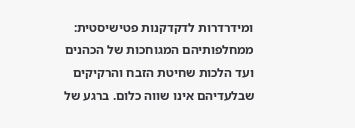ומידרדרות לדקדקנות פטישיסטית: ממחלפותיהם המגוחכות של הכהנים ועד הלכות שחיטת הזבח והרקיקים שבלעדיהם אינו שווה כלום. ברגע של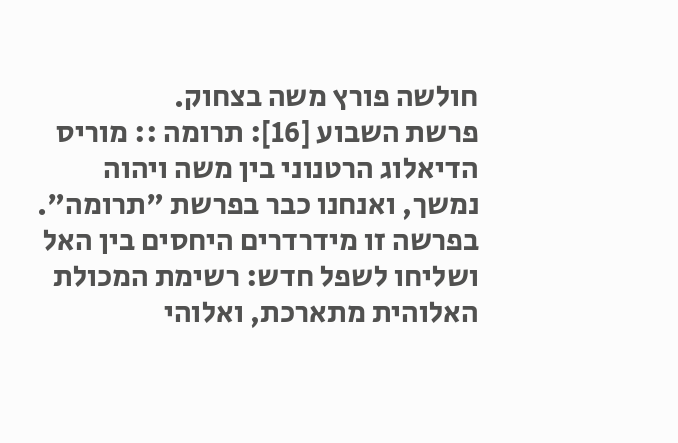חולשה פורץ משה בצחוק.
פרשת השבוע [16]: תרומה :: מוריס
הדיאלוג הרטנוני בין משה ויהוה נמשך, ואנחנו כבר בפרשת "תרומה". בפרשה זו מידרדרים היחסים בין האל ושליחו לשפל חדש: רשימת המכולת האלוהית מתארכת, ואלוהי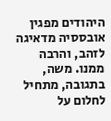היהודים מפגין אובססיה מדאיגה לזהב, והרבה ממנו. משה, בתגובה, מתחיל לחלום על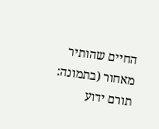החיים שהותיר מאחור (בתמונה: תורם ידוע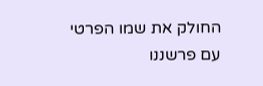החולק את שמו הפרטי עם פרשננו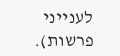לענייני פרשות).